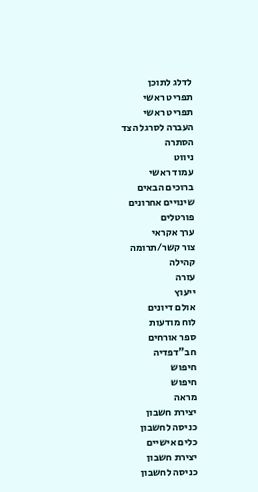לדלג לתוכן
תפריט ראשי
תפריט ראשי
העברה לסרגל הצד
הסתרה
ניווט
עמוד ראשי
ברוכים הבאים
שינויים אחרונים
פורטלים
ערך אקראי
צור קשר/תרומה
קהילה
עזרה
ייעוץ
אולם דיונים
לוח מודעות
ספר אורחים
חב"דפדיה
חיפוש
חיפוש
מראה
יצירת חשבון
כניסה לחשבון
כלים אישיים
יצירת חשבון
כניסה לחשבון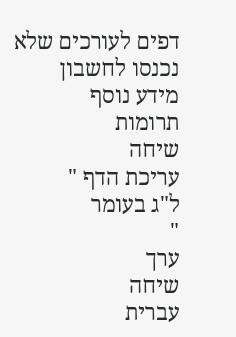דפים לעורכים שלא נכנסו לחשבון
מידע נוסף
תרומות
שיחה
עריכת הדף "
ל"ג בעומר
"
ערך
שיחה
עברית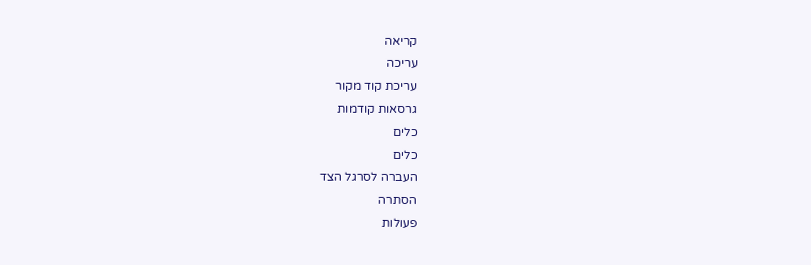קריאה
עריכה
עריכת קוד מקור
גרסאות קודמות
כלים
כלים
העברה לסרגל הצד
הסתרה
פעולות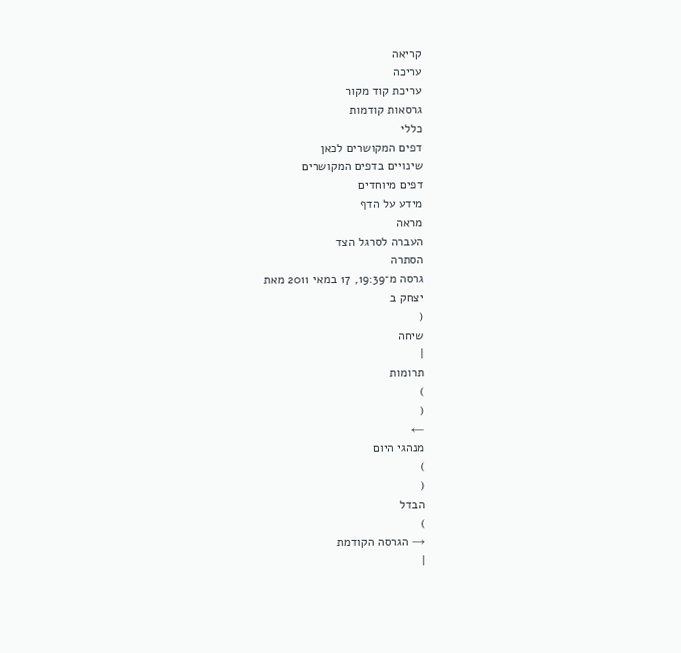קריאה
עריכה
עריכת קוד מקור
גרסאות קודמות
כללי
דפים המקושרים לכאן
שינויים בדפים המקושרים
דפים מיוחדים
מידע על הדף
מראה
העברה לסרגל הצד
הסתרה
גרסה מ־19:39, 17 במאי 2011 מאת
יצחק ב
(
שיחה
|
תרומות
)
(
←
מנהגי היום
)
(
הבדל
)
→ הגרסה הקודמת
|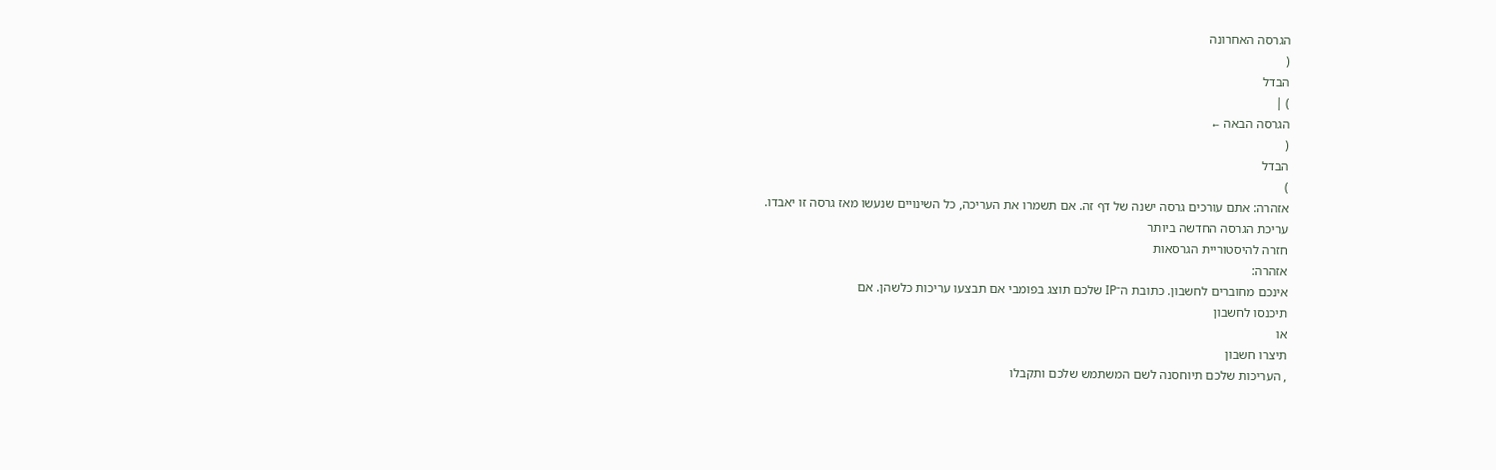הגרסה האחרונה
(
הבדל
) |
הגרסה הבאה ←
(
הבדל
)
אזהרה: אתם עורכים גרסה ישנה של דף זה. אם תשמרו את העריכה, כל השינויים שנעשו מאז גרסה זו יאבדו.
עריכת הגרסה החדשה ביותר
חזרה להיסטוריית הגרסאות
אזהרה:
אינכם מחוברים לחשבון. כתובת ה־IP שלכם תוצג בפומבי אם תבצעו עריכות כלשהן. אם
תיכנסו לחשבון
או
תיצרו חשבון
, העריכות שלכם תיוחסנה לשם המשתמש שלכם ותקבלו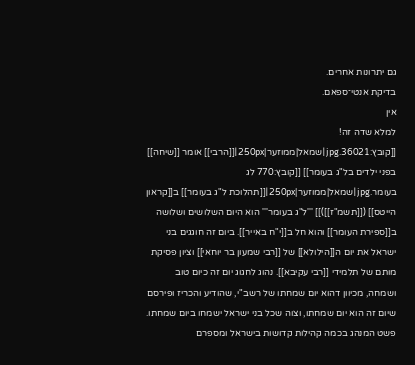גם יתרונות אחרים.
בדיקת אנטי־ספאם.
אין
למלא שדה זה!
[[קובץ:36021.jpg|שמאל|ממוזער|250px|[[הרבי]] אומר [[שיחה]] בפני ילדים בל"ג בעומר]] [[קובץ:770 לג בעומר.jpg|שמאל|ממוזער|250px|[[תהלוכת ל"ג בעומר]] ב[[קראון הייטס]] ([[תשמ"ז]])]] '''ל"ג בעומר''' הוא היום השלושים ושלושה ב[[ספירת העומר]] והוא חל ב[[י"ח באייר]]. ביום זה חוגגים בני ישראל את יום ה[[הילולא]] של [[רבי שמעון בר יוחאי]] וציון פסיקת מותם של תלמידי [[רבי עקיבא]]. נהוג לחגוג יום זה כיום טוב ושמחה, מכיוון דהוא יום שמחתו של רשב"י, שהודיע והכריז ופירסם שיום זה הוא יום שמחתו, וצוה שכל בני ישראל ישמחו ביום שמחתו. פשט המנהג בכמה קהילות קדושות בישראל ומספרם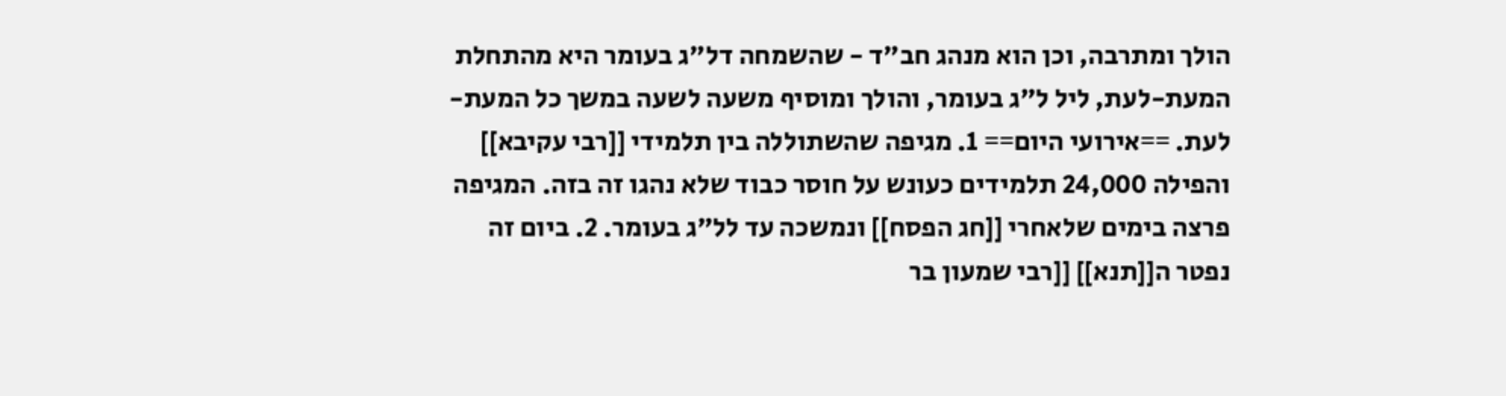הולך ומתרבה, וכן הוא מנהג חב"ד - שהשמחה דל"ג בעומר היא מהתחלת המעת-לעת, ליל ל"ג בעומר, והולך ומוסיף משעה לשעה במשך כל המעת-לעת. ==אירועי היום== 1. מגיפה שהשתוללה בין תלמידי [[רבי עקיבא]] והפילה 24,000 תלמידים כעונש על חוסר כבוד שלא נהגו זה בזה. המגיפה פרצה בימים שלאחרי [[חג הפסח]] ונמשכה עד לל"ג בעומר. 2. ביום זה נפטר ה[[תנא]] [[רבי שמעון בר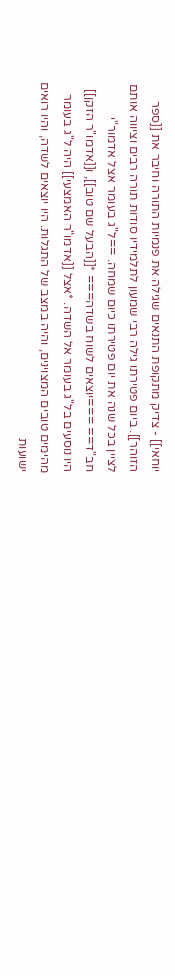יוחאי]] - צדיק מתקופת התנאים שגילה את פנמיות התורה וחיבר את [[ספר הזוהר]]. ביום פטירתו גילה רבי שמעון לתלמידיו סודות תורה רבים וציווה אותם לציין בכל שנה את יום פטירתו כיום שמחה. ==ל"ג בעומר אצל אדמור"י חב"ד== ===יוצאים לשוח בשדה=== *[[הבעל שם טוב]], ו[[אדמו"ר הזקן]] היו נוסעים בל"ג בעומר אל השדה. *אצל [[אדמו"ר האמצעי]] היה ל"ג בעומר מהימים טובים המצוינים, והיה במצב של התגלות. היו יוצאים לשדה, והיו רואים ישועות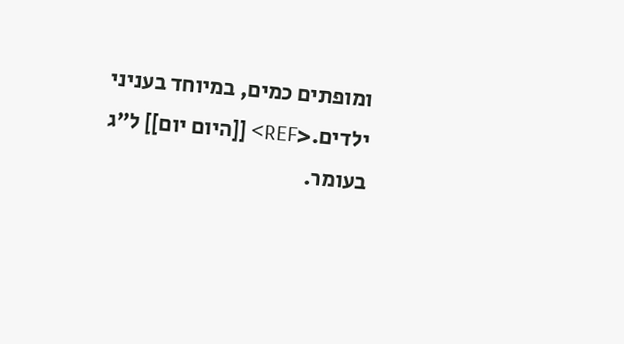ומופתים כמים, במיוחד בעניני ילדים.<REF> [[היום יום]] ל"ג בעומר.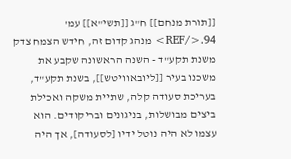[[תורת מנחם]] ח"ג [[תשי"א]] עמ' 94.</REF> מנהג קדום זה, חידש הצמח צדק משנת תקע"ד - השנה הראשונה שקבע את משכנו בעיר [[ליובאוויטש]], בשנת תקע"ד, בעריכת סעודה קלה, שתיית משקה ואכילת ביצים מבושלות, בניגונים ובריקודים. הוא עצמו לא היה נוטל ידיו [לסעודה], אך היה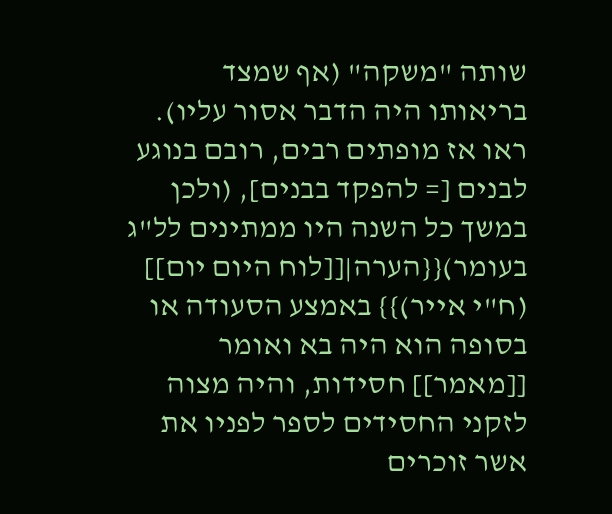שותה "משקה" (אף שמצד בריאותו היה הדבר אסור עליו). ראו אז מופתים רבים, רובם בנוגע לבנים [= להפקד בבנים], (ולכן במשך כל השנה היו ממתינים לל"ג בעומר){{הערה|[[לוח היום יום]] (ח"י אייר)}} באמצע הסעודה או בסופה הוא היה בא ואומר [[מאמר]] חסידות, והיה מצוה לזקני החסידים לספר לפניו את אשר זוכרים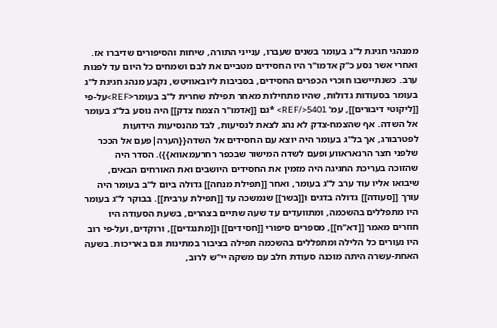ממנהגי חגיגת ל"ג בעומר בשנים שעברו, ענייני התורה, שיחות והסיפורים שדיברו אז. ואחרי אשר נסע כ"ק אדמו"ר היו החסידים מטביים את לבם ושמחים כל היום עד לפנות ערב. כשנתיישבו חוכרי הכפרים החסידים, בסביבות ליובאוויטש, נקבע מנהג חגיגת ל"ג בעומר בסעודות גדולות, שהיו מתחילות מאחר תפילת שחרית ל"ב בעומר<REF>על-פי [[ליקוטי דיבורים]], עמ' 5401</REF> *גם [[אדמו"ר הצמח צדק]] היה נוסע בל"ג בעומר אל השדה. אף שהצמח-צדק לא נהג לצאת לנסיעות, לבד מהנסיעות הידועות לפטרבורג, אך בל"ג בעומר היה יוצא עם החסידים אל השדה{{הערה|פעם אל הככר שלפני חצר הרנאראווע ופעם לשדה המישור שבכפר רחרעמאווא}}). הסדר היה שהזוכה בעריכת החגיגה היה מזמין את החסידים היושבים ואת האורחים הבאים, שיבואו אליו עוד ערב ל"ג בעומר, ואחר [[תפילת מנחה]] גדולה ביום ל"ב בעומר היה עורך [[סעודה]] גדולה בדגים ו[[בשר]] שנמשכה עד [[תפילת ערבית]]. בבוקר ל"ג בעומר היו מתפללים בהשכמה, ומתוועדים עד שעה שתיים בצהרים, בשעת הסעודה היו חוזרים מאמר [[דא"ח]], מספרים סיפורי [[חסידים]] ו[[מתנגדים]], ורוקדים, ועל-פי רוב היו נעורים כל הלילה ומתפללים בהשכמה תפילה בציבור במתינות וגם באריכות. בשעה האחת-עשרה היתה מוכנה סעודת חלב עם משקה יי"ש לרוב,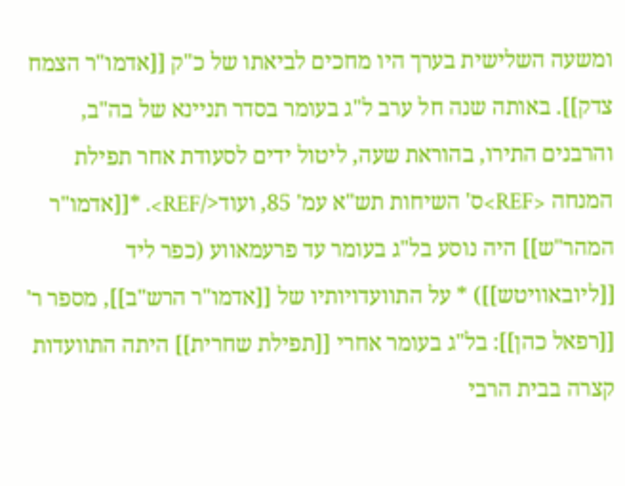ומשעה השלישית בערך היו מחכים לביאתו של כ"ק [[אדמו"ר הצמח צדק]]. באותה שנה חל ערב ל"ג בעומר בסדר תניינא של בה"ב, והרבנים התירו, בהוראת שעה, ליטול ידים לסעודת אחר תפילת המנחה <REF>ס' השיחות תש"א עמ' 85, ועוד</REF>. *[[אדמו"ר המהר"ש]] היה נוסע בל"ג בעומר עד פרעמאווע (כפר ליד [[ליובאוויטש]]) * על התוועדויותיו של [[אדמו"ר הרש"ב]], מספר ר' [[רפאל כהן]]: בל"ג בעומר אחרי [[תפילת שחרית]] היתה התוועדות קצרה בבית הרבי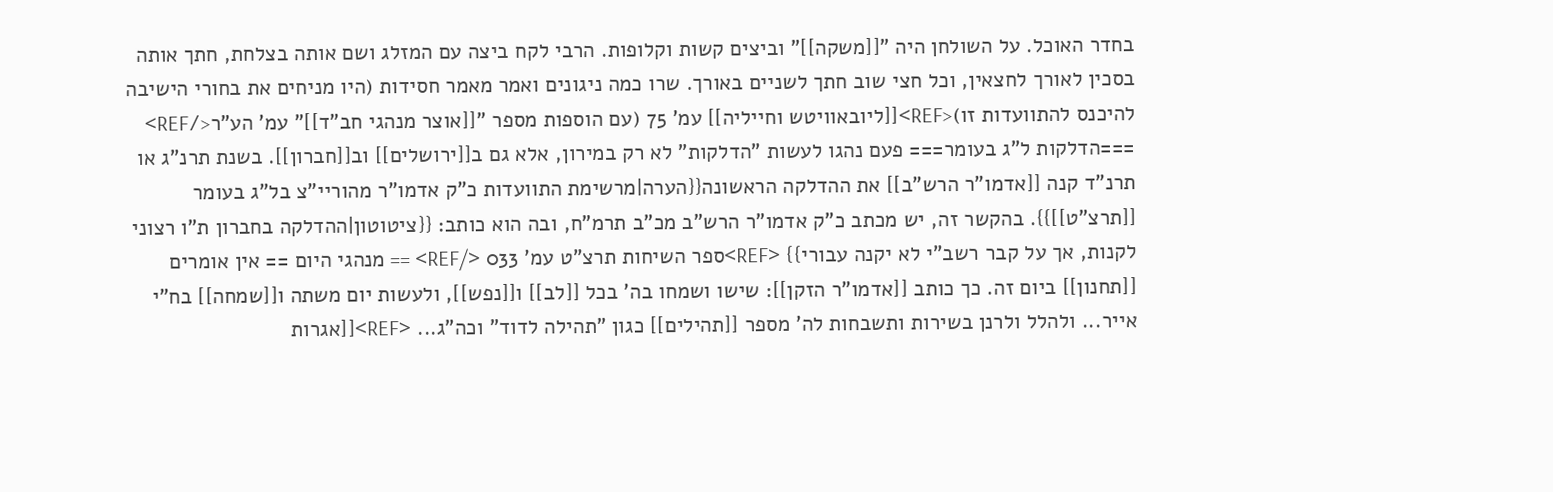בחדר האוכל. על השולחן היה "[[משקה]]" וביצים קשות וקלופות. הרבי לקח ביצה עם המזלג ושם אותה בצלחת, חתך אותה בסכין לאורך לחצאין, וכל חצי שוב חתך לשניים באורך. שרו כמה ניגונים ואמר מאמר חסידות (היו מניחים את בחורי הישיבה להיכנס להתוועדות זו)<REF>[[ליובאוויטש וחייליה]] עמ' 75 (עם הוספות מספר "[[אוצר מנהגי חב"ד]]" עמ' הע"ר</REF> ===הדלקות ל"ג בעומר=== פעם נהגו לעשות "הדלקות" לא רק במירון, אלא גם ב[[ירושלים]] וב[[חברון]]. בשנת תרנ"ג או תרנ"ד קנה [[אדמו"ר הרש"ב]] את ההדלקה הראשונה{{הערה|מרשימת התוועדות כ"ק אדמו"ר מהוריי"צ בל"ג בעומר [[תרצ"ט]]}}. בהקשר זה, יש מכתב כ"ק אדמו"ר הרש"ב מכ"ב תרמ"ח, ובה הוא כותב: {{ציטוטון|ההדלקה בחברון ת"ו רצוני לקנות, אך על קבר רשב"י לא יקנה עבורי}} <REF>ספר השיחות תרצ"ט עמ' 033 </REF> == מנהגי היום == אין אומרים [[תחנון]] ביום זה. כך כותב [[אדמו"ר הזקן]]: שישו ושמחו בה' בכל [[לב]] ו[[נפש]], ולעשות יום משתה ו[[שמחה]] בח"י אייר... ולהלל ולרנן בשירות ותשבחות לה' מספר [[תהילים]] כגון "תהילה לדוד" וכה"ג... <REF>[[אגרות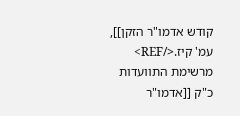קודש אדמו"ר הזקן]], עמ' קיז.</REF> מרשימת התוועדות כ"ק [[אדמו"ר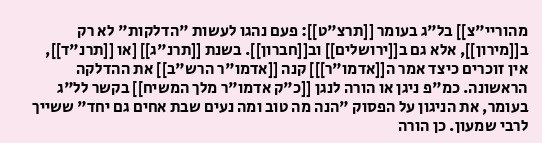מהוריי"צ]] בל"ג בעומר [[תרצ"ט]]: פעם נהגו לעשות "הדלקות" לא רק ב[[מירון]], אלא גם ב[[ירושלים]] וב[[חברון]]. בשנת [[תרנ"ג]] [או [[תרנ"ד]], אין זוכרים כיצד אמר ה[[אדמו"ר]]] קנה [[אדמו"ר הרש"ב]] את ההדלקה הראשונה. כמ"פ ניגן או הורה לנגן [[כ"ק אדמו"ר מלך המשיח]] בקשר לל"ג בעומר, את הניגון על הפסוק "הנה מה טוב ומה נעים שבת אחים גם יחד" ששייך לרבי שמעון. כן הורה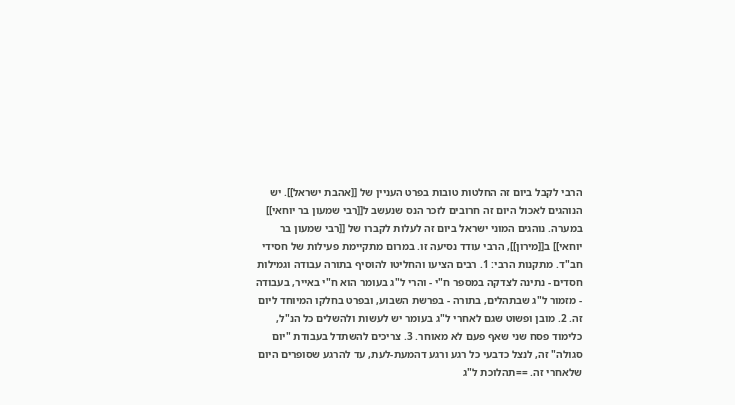הרבי לקבל ביום זה החלטות טובות בפרט העניין של [[אהבת ישראל]]. יש הנוהגים לאכול היום זה חרובים לזכר הנס שנעשב ל[[רבי שמעון בר יוחאי]] במערה. נוהגים המוני ישראל ביום זה לעלות לקברו של [[רבי שמעון בר יוחאי]] ב[[מירון]], הרבי עודד נסיעה זו. במרום מתקיימת פעילות של חסידי חב"ד. מתקנות הרבי: 1. רבים הציעו והחליטו להוסיף בתורה עבודה וגמילות חסדים - נתינה לצדקה במספר ח"י - והרי ל"ג בעומר הוא ח"י באייר, בעבודה - מזמור ל"ג שבתהלים, בתורה - בפרשת השבוע, ובפרט בחלקו המיוחד ליום זה. 2. מובן ופשוט שגם לאחרי ל"ג בעומר יש לעשות ולהשלים כל הנ"ל, כלימוד פסח שני שאף פעם לא מאוחר. 3. צריכים להשתדל בעבודת "יום סגולה" זה, לנצל כדבעי כל רגע ורגע דהמעת-לעת, עד להרגע שסופרים היום שלאחרי זה. ==תהלוכת ל"ג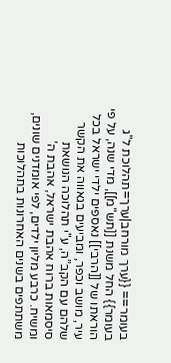בעומר== {{ערך מורחב|ערך=תהלוכת ל"ג בעומר}} החל משנת [[תש"מ]], מדי שנה, על פי הוראתו של [[הרבי]] נאספים ילדי ישראל בכל עיר, מושב וכפר, ומביעים בגאווה את הקשר שלהם עם הקב”ה, ע"י תהלוכה הנושאת סיסמאות ברוח אהבת ישראל, אהבת ה’ ומשיח. כרבע מליון ילדים, לפי אומדנים שונים, משתתפים בשנים האחרונות בתהלוכות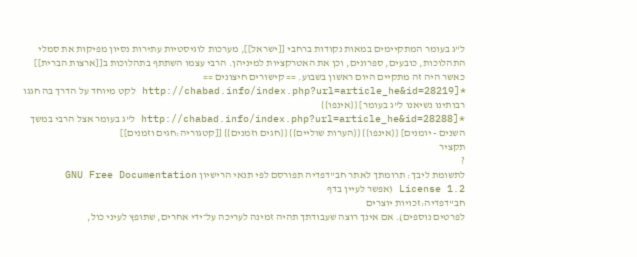ל”ג בעומר המתקיימים במאות נקודות ברחבי [[ישראל]], מערכות לוגיסטיות עתירות נסיון מפיקות את סמלי התהלוכות, כובעים, ספרונים, וכן את האטרקציות למיניהן. הרבי עצמו השתתף בתהלוכות ב[[ארצות הברית]] כאשר היה זה מתקיים היום ראשון בשבוע. == קישורים חיצונים == *[http://chabad.info/index.php?url=article_he&id=28219 לקט מיוחד על הדרך בה חגגו רבותינו נשיאנו ל"ג בעומר] {{אינפו}} *[http://chabad.info/index.php?url=article_he&id=28288 ל"ג בעומר אצל הרבי במשך השנים - יומנים] {{אינפו}} {{הערות שוליים}} {{חגים וזמנים}} [[קטגוריה:חגים וזמנים]]
תקציר
?
לתשומת ליבך: תרומתך לאתר חב"דפדיה תפורסם לפי תנאי הרישיון GNU Free Documentation License 1.2 (אפשר לעיין בדף
חב"דפדיה:זכויות יוצרים
לפרטים נוספים). אם אינך רוצה שעבודתך תהיה זמינה לעריכה על־ידי אחרים, שתופץ לעיני כול,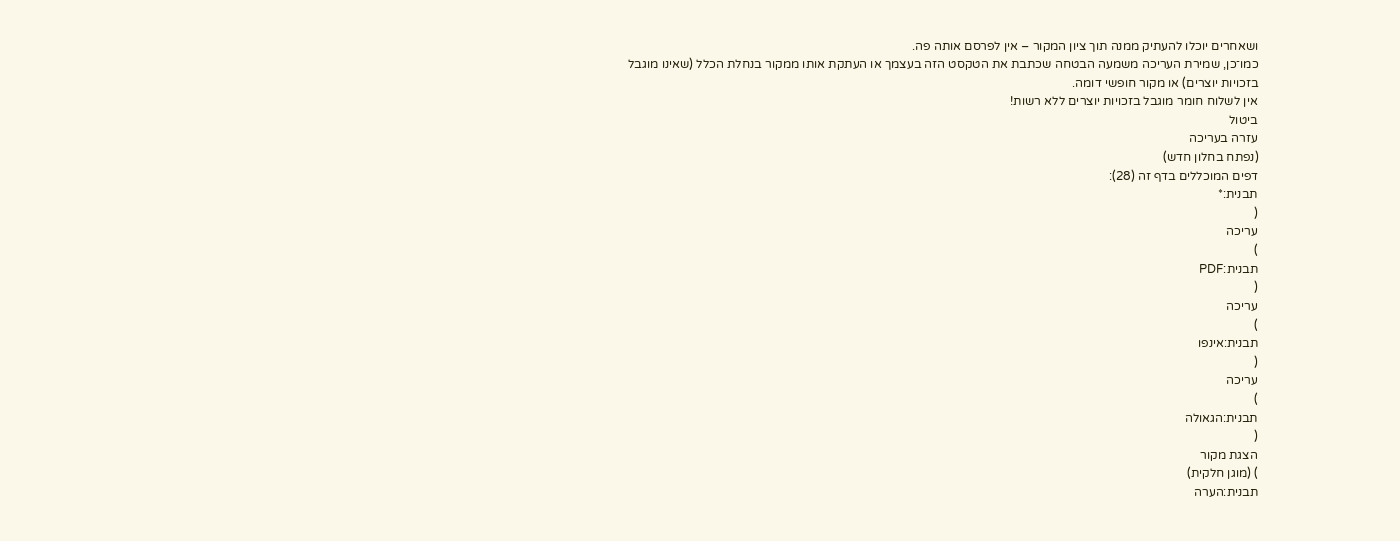ושאחרים יוכלו להעתיק ממנה תוך ציון המקור – אין לפרסם אותה פה.
כמו־כן, שמירת העריכה משמעה הבטחה שכתבת את הטקסט הזה בעצמך או העתקת אותו ממקור בנחלת הכלל (שאינו מוגבל בזכויות יוצרים) או מקור חופשי דומה.
אין לשלוח חומר מוגבל בזכויות יוצרים ללא רשות!
ביטול
עזרה בעריכה
(נפתח בחלון חדש)
דפים המוכללים בדף זה (28):
תבנית:*
(
עריכה
)
תבנית:PDF
(
עריכה
)
תבנית:אינפו
(
עריכה
)
תבנית:הגאולה
(
הצגת מקור
) (מוגן חלקית)
תבנית:הערה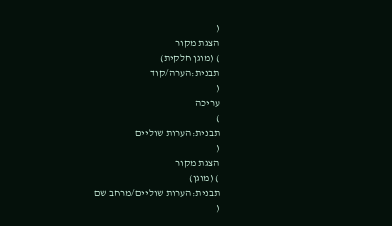(
הצגת מקור
) (מוגן חלקית)
תבנית:הערה/קוד
(
עריכה
)
תבנית:הערות שוליים
(
הצגת מקור
) (מוגן)
תבנית:הערות שוליים/מרחב שם
(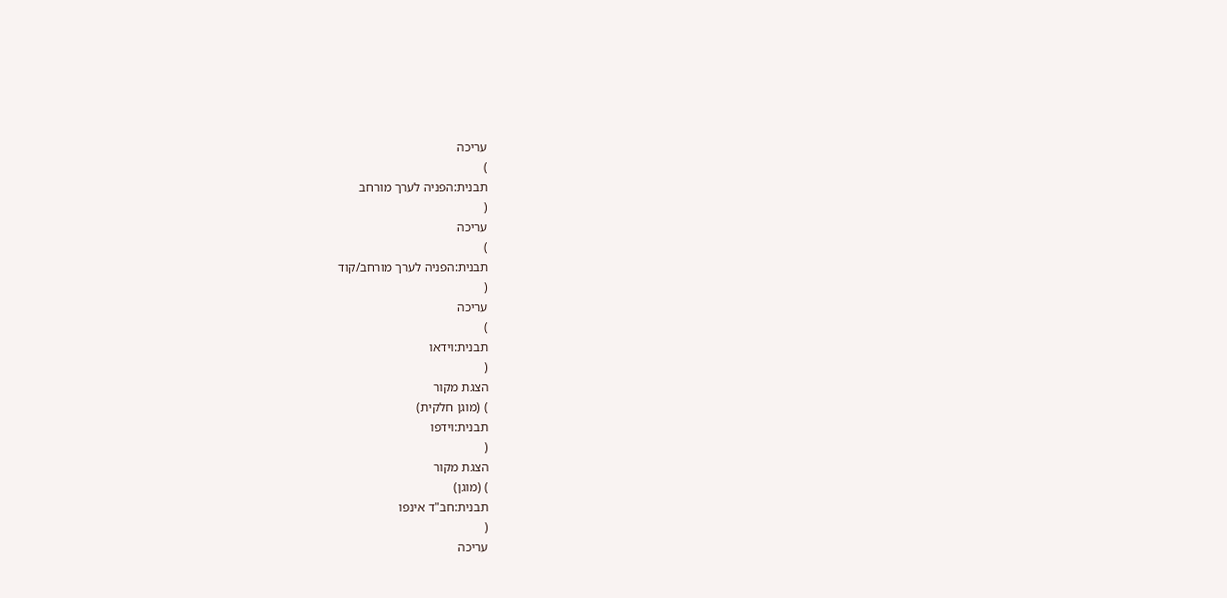עריכה
)
תבנית:הפניה לערך מורחב
(
עריכה
)
תבנית:הפניה לערך מורחב/קוד
(
עריכה
)
תבנית:וידאו
(
הצגת מקור
) (מוגן חלקית)
תבנית:וידפו
(
הצגת מקור
) (מוגן)
תבנית:חב"ד אינפו
(
עריכה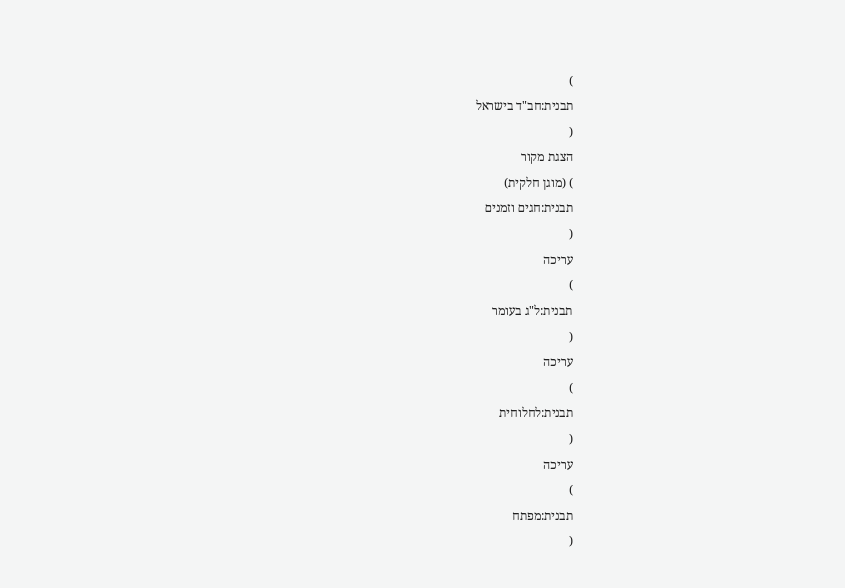)
תבנית:חב"ד בישראל
(
הצגת מקור
) (מוגן חלקית)
תבנית:חגים וזמנים
(
עריכה
)
תבנית:ל"ג בעומר
(
עריכה
)
תבנית:לחלוחית
(
עריכה
)
תבנית:מפתח
(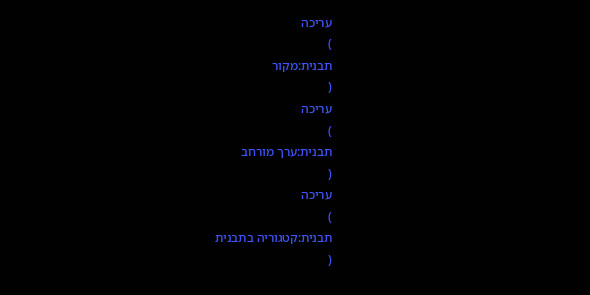עריכה
)
תבנית:מקור
(
עריכה
)
תבנית:ערך מורחב
(
עריכה
)
תבנית:קטגוריה בתבנית
(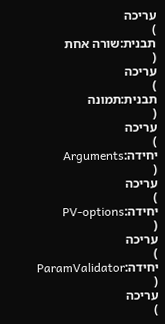עריכה
)
תבנית:שורה אחת
(
עריכה
)
תבנית:תמונה
(
עריכה
)
יחידה:Arguments
(
עריכה
)
יחידה:PV-options
(
עריכה
)
יחידה:ParamValidator
(
עריכה
)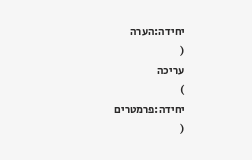יחידה:הערה
(
עריכה
)
יחידה:פרמטרים
(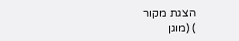הצגת מקור
) (מוגן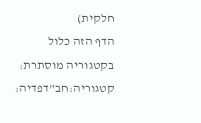חלקית)
הדף הזה כלול בקטגוריה מוסתרת:
קטגוריה:חב"דפדיה: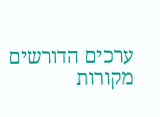ערכים הדורשים מקורות